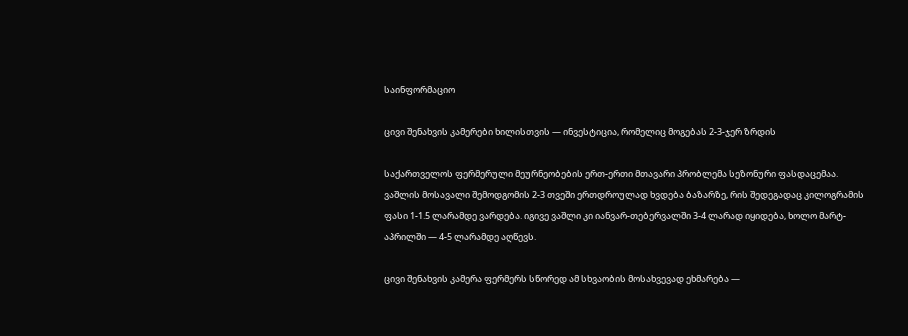საინფორმაციო

ცივი შენახვის კამერები ხილისთვის — ინვესტიცია, რომელიც მოგებას 2-3-ჯერ ზრდის

საქართველოს ფერმერული მეურნეობების ერთ-ერთი მთავარი პრობლემა სეზონური ფასდაცემაა. ვაშლის მოსავალი შემოდგომის 2-3 თვეში ერთდროულად ხვდება ბაზარზე, რის შედეგადაც კილოგრამის ფასი 1-1.5 ლარამდე ვარდება. იგივე ვაშლი კი იანვარ-თებერვალში 3-4 ლარად იყიდება, ხოლო მარტ-აპრილში — 4-5 ლარამდე აღწევს.

ცივი შენახვის კამერა ფერმერს სწორედ ამ სხვაობის მოსახვევად ეხმარება —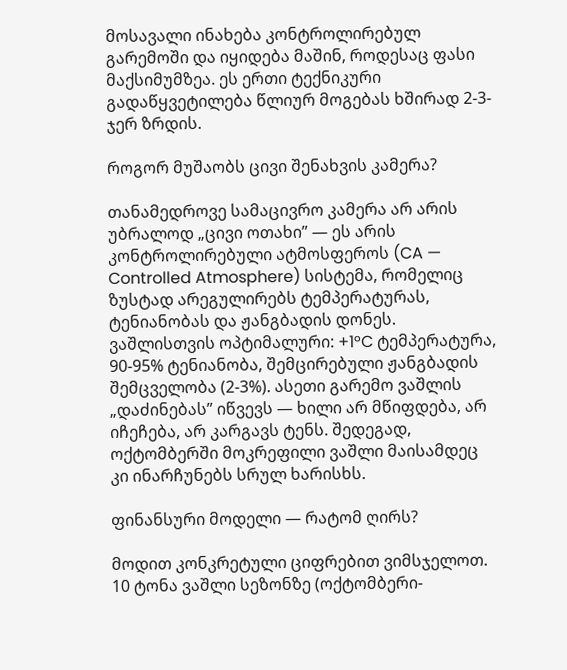მოსავალი ინახება კონტროლირებულ გარემოში და იყიდება მაშინ, როდესაც ფასი მაქსიმუმზეა. ეს ერთი ტექნიკური გადაწყვეტილება წლიურ მოგებას ხშირად 2-3-ჯერ ზრდის.

როგორ მუშაობს ცივი შენახვის კამერა?

თანამედროვე სამაცივრო კამერა არ არის უბრალოდ „ცივი ოთახი” — ეს არის კონტროლირებული ატმოსფეროს (CA — Controlled Atmosphere) სისტემა, რომელიც ზუსტად არეგულირებს ტემპერატურას, ტენიანობას და ჟანგბადის დონეს. ვაშლისთვის ოპტიმალური: +1°C ტემპერატურა, 90-95% ტენიანობა, შემცირებული ჟანგბადის შემცველობა (2-3%). ასეთი გარემო ვაშლის „დაძინებას” იწვევს — ხილი არ მწიფდება, არ იჩეჩება, არ კარგავს ტენს. შედეგად, ოქტომბერში მოკრეფილი ვაშლი მაისამდეც კი ინარჩუნებს სრულ ხარისხს.

ფინანსური მოდელი — რატომ ღირს?

მოდით კონკრეტული ციფრებით ვიმსჯელოთ. 10 ტონა ვაშლი სეზონზე (ოქტომბერი-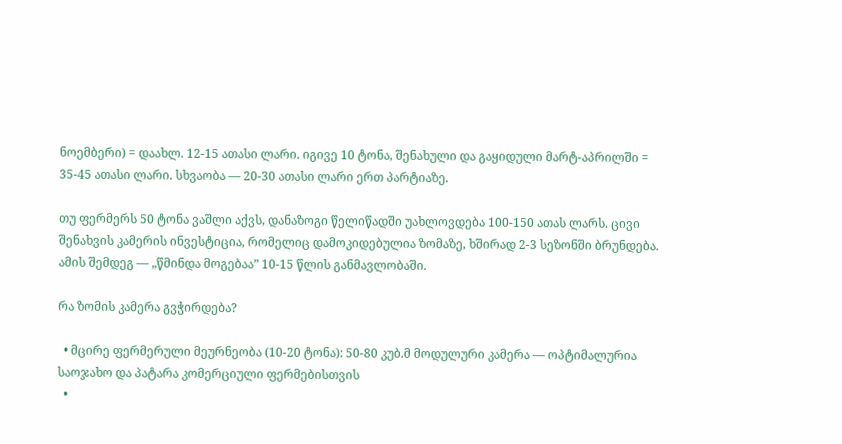ნოემბერი) = დაახლ. 12-15 ათასი ლარი. იგივე 10 ტონა, შენახული და გაყიდული მარტ-აპრილში = 35-45 ათასი ლარი. სხვაობა — 20-30 ათასი ლარი ერთ პარტიაზე.

თუ ფერმერს 50 ტონა ვაშლი აქვს, დანაზოგი წელიწადში უახლოვდება 100-150 ათას ლარს. ცივი შენახვის კამერის ინვესტიცია, რომელიც დამოკიდებულია ზომაზე, ხშირად 2-3 სეზონში ბრუნდება. ამის შემდეგ — „წმინდა მოგებაა” 10-15 წლის განმავლობაში.

რა ზომის კამერა გვჭირდება?

  • მცირე ფერმერული მეურნეობა (10-20 ტონა): 50-80 კუბ.მ მოდულური კამერა — ოპტიმალურია საოჯახო და პატარა კომერციული ფერმებისთვის
  •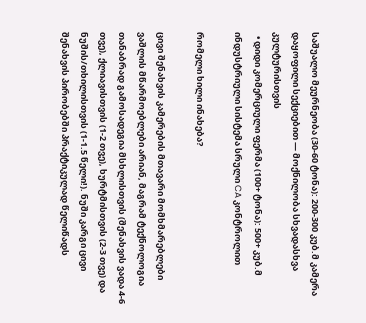საშუალო მეურნეობა (30-60 ტონა): 200-300 კუბ.მ კამერა დაყოფილი სექციებით — მოქნილობა სხვადასხვა კულტურისთვის
  • დიდი კომერციული ფერმა (100+ ტონა): 500+ კუბ.მ ინდუსტრიული სისტემა სრული CA კონტროლით

რომელი ხილი ინახება?

ცივი შენახვის კამერების მთავარი მომხმარებლები ვაშლის მწარმოებლები არიან, მაგრამ ტექნოლოგია თანაბრად გამოსადეგია მსხლისთვის (შენახვის ვადა 4-6 თვე), ქლიავისთვის (1-2 თვე), ხურტმისთვის (2-3 თვე) და ნუშის/თხილისთვის (1-1.5 წელი!). ნუში კარგი ცივი შენახვის პირობებში პრაქტიკულად წელიწადს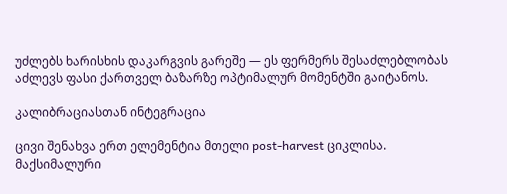უძლებს ხარისხის დაკარგვის გარეშე — ეს ფერმერს შესაძლებლობას აძლევს ფასი ქართველ ბაზარზე ოპტიმალურ მომენტში გაიტანოს.

კალიბრაციასთან ინტეგრაცია

ცივი შენახვა ერთ ელემენტია მთელი post-harvest ციკლისა. მაქსიმალური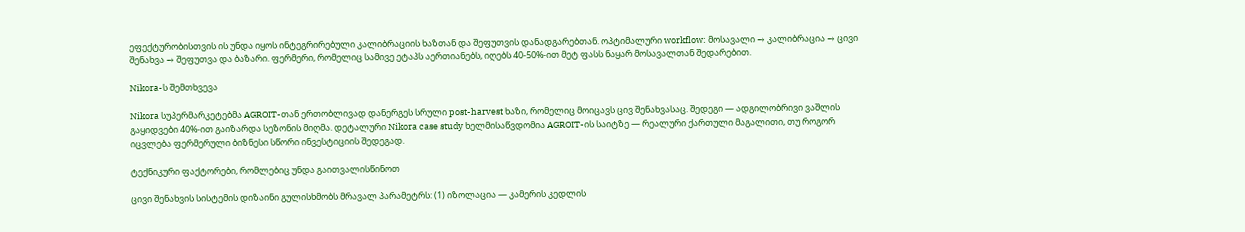ეფექტურობისთვის ის უნდა იყოს ინტეგრირებული კალიბრაციის ხაზთან და შეფუთვის დანადგარებთან. ოპტიმალური workflow: მოსავალი → კალიბრაცია → ცივი შენახვა → შეფუთვა და ბაზარი. ფერმერი, რომელიც სამივე ეტაპს აერთიანებს, იღებს 40-50%-ით მეტ ფასს ნაყარ მოსავალთან შედარებით.

Nikora-ს შემთხვევა

Nikora სუპერმარკეტებმა AGROIT-თან ერთობლივად დანერგეს სრული post-harvest ხაზი, რომელიც მოიცავს ცივ შენახვასაც. შედეგი — ადგილობრივი ვაშლის გაყიდვები 40%-ით გაიზარდა სეზონის მიღმა. დეტალური Nikora case study ხელმისაწვდომია AGROIT-ის საიტზე — რეალური ქართული მაგალითი, თუ როგორ იცვლება ფერმერული ბიზნესი სწორი ინვესტიციის შედეგად.

ტექნიკური ფაქტორები, რომლებიც უნდა გაითვალისწინოთ

ცივი შენახვის სისტემის დიზაინი გულისხმობს მრავალ პარამეტრს: (1) იზოლაცია — კამერის კედლის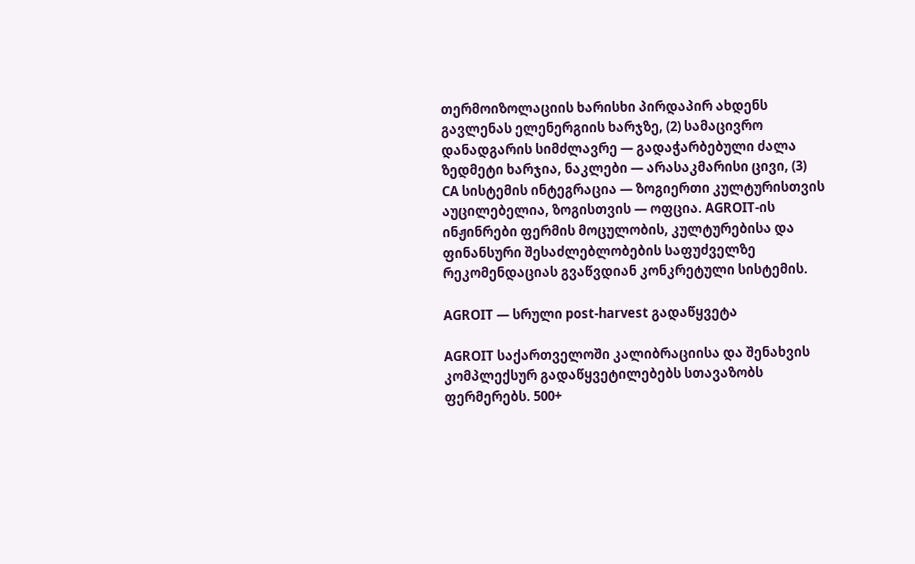თერმოიზოლაციის ხარისხი პირდაპირ ახდენს გავლენას ელენერგიის ხარჯზე, (2) სამაცივრო დანადგარის სიმძლავრე — გადაჭარბებული ძალა ზედმეტი ხარჯია, ნაკლები — არასაკმარისი ცივი, (3) CA სისტემის ინტეგრაცია — ზოგიერთი კულტურისთვის აუცილებელია, ზოგისთვის — ოფცია. AGROIT-ის ინჟინრები ფერმის მოცულობის, კულტურებისა და ფინანსური შესაძლებლობების საფუძველზე რეკომენდაციას გვაწვდიან კონკრეტული სისტემის.

AGROIT — სრული post-harvest გადაწყვეტა

AGROIT საქართველოში კალიბრაციისა და შენახვის კომპლექსურ გადაწყვეტილებებს სთავაზობს ფერმერებს. 500+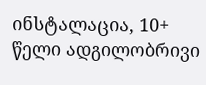ინსტალაცია, 10+ წელი ადგილობრივი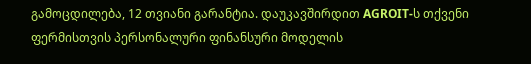გამოცდილება, 12 თვიანი გარანტია. დაუკავშირდით AGROIT-ს თქვენი ფერმისთვის პერსონალური ფინანსური მოდელის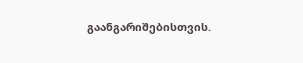გაანგარიშებისთვის.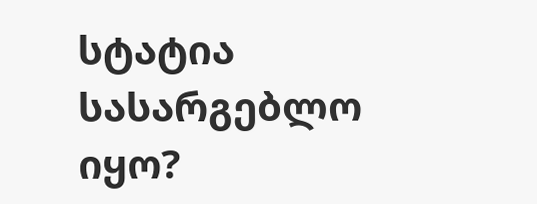სტატია სასარგებლო იყო?